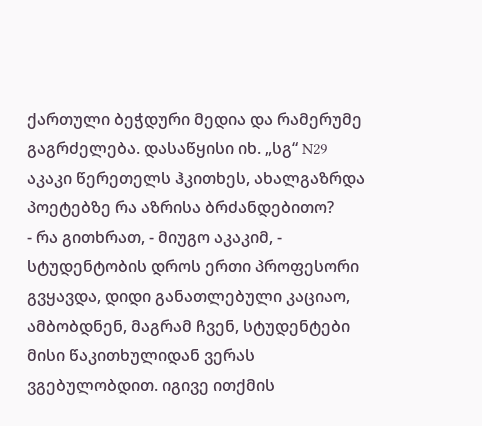ქართული ბეჭდური მედია და რამერუმე
გაგრძელება. დასაწყისი იხ. „სგ“ N29
აკაკი წერეთელს ჰკითხეს, ახალგაზრდა პოეტებზე რა აზრისა ბრძანდებითო?
- რა გითხრათ, - მიუგო აკაკიმ, - სტუდენტობის დროს ერთი პროფესორი გვყავდა, დიდი განათლებული კაციაო, ამბობდნენ, მაგრამ ჩვენ, სტუდენტები მისი წაკითხულიდან ვერას ვგებულობდით. იგივე ითქმის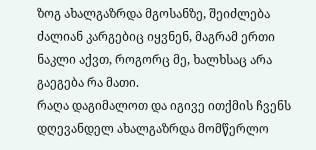ზოგ ახალგაზრდა მგოსანზე, შეიძლება ძალიან კარგებიც იყვნენ, მაგრამ ერთი ნაკლი აქვთ, როგორც მე, ხალხსაც არა გაეგება რა მათი.
რაღა დაგიმალოთ და იგივე ითქმის ჩვენს დღევანდელ ახალგაზრდა მომწერლო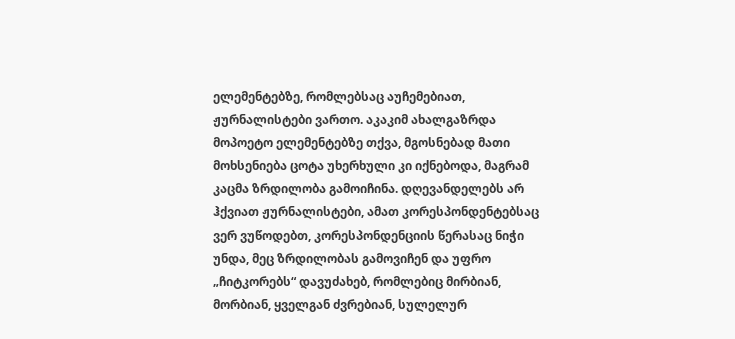ელემენტებზე, რომლებსაც აუჩემებიათ, ჟურნალისტები ვართო. აკაკიმ ახალგაზრდა მოპოეტო ელემენტებზე თქვა, მგოსნებად მათი მოხსენიება ცოტა უხერხული კი იქნებოდა, მაგრამ კაცმა ზრდილობა გამოიჩინა. დღევანდელებს არ ჰქვიათ ჟურნალისტები, ამათ კორესპონდენტებსაც ვერ ვუწოდებთ, კორესპონდენციის წერასაც ნიჭი უნდა, მეც ზრდილობას გამოვიჩენ და უფრო „ჩიტკორებს“ დავუძახებ, რომლებიც მირბიან, მორბიან, ყველგან ძვრებიან, სულელურ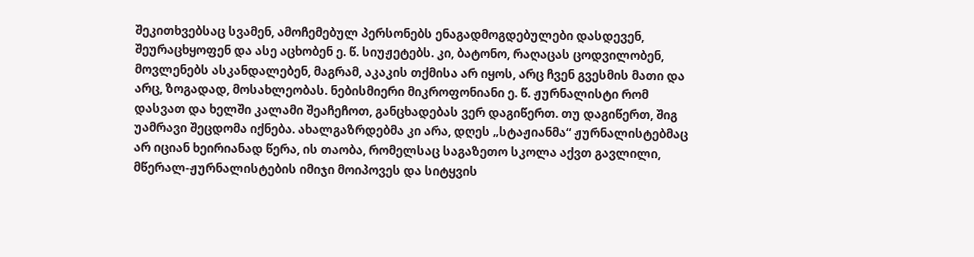შეკითხვებსაც სვამენ, ამოჩემებულ პერსონებს ენაგადმოგდებულები დასდევენ, შეურაცხყოფენ და ასე აცხობენ ე. წ. სიუჟეტებს. კი, ბატონო, რაღაცას ცოდვილობენ, მოვლენებს ასკანდალებენ, მაგრამ, აკაკის თქმისა არ იყოს, არც ჩვენ გვესმის მათი და არც, ზოგადად, მოსახლეობას. ნებისმიერი მიკროფონიანი ე. წ. ჟურნალისტი რომ დასვათ და ხელში კალამი შეაჩეჩოთ, განცხადებას ვერ დაგიწერთ. თუ დაგიწერთ, შიგ უამრავი შეცდომა იქნება. ახალგაზრდებმა კი არა, დღეს „სტაჟიანმა“ ჟურნალისტებმაც არ იციან ხეირიანად წერა, ის თაობა, რომელსაც საგაზეთო სკოლა აქვთ გავლილი, მწერალ-ჟურნალისტების იმიჯი მოიპოვეს და სიტყვის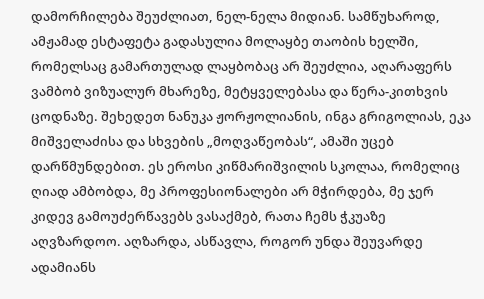დამორჩილება შეუძლიათ, ნელ-ნელა მიდიან. სამწუხაროდ, ამჟამად ესტაფეტა გადასულია მოლაყბე თაობის ხელში, რომელსაც გამართულად ლაყბობაც არ შეუძლია, აღარაფერს ვამბობ ვიზუალურ მხარეზე, მეტყველებასა და წერა-კითხვის ცოდნაზე. შეხედეთ ნანუკა ჟორჟოლიანის, ინგა გრიგოლიას, ეკა მიშველაძისა და სხვების „მოღვაწეობას“, ამაში უცებ დარწმუნდებით. ეს ეროსი კიწმარიშვილის სკოლაა, რომელიც ღიად ამბობდა, მე პროფესიონალები არ მჭირდება, მე ჯერ კიდევ გამოუძერწავებს ვასაქმებ, რათა ჩემს ჭკუაზე აღვზარდოო. აღზარდა, ასწავლა, როგორ უნდა შეუვარდე ადამიანს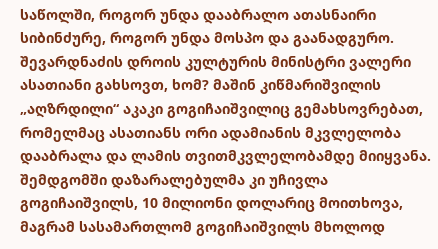საწოლში, როგორ უნდა დააბრალო ათასნაირი სიბინძურე, როგორ უნდა მოსპო და გაანადგურო. შევარდნაძის დროის კულტურის მინისტრი ვალერი ასათიანი გახსოვთ, ხომ? მაშინ კიწმარიშვილის „აღზრდილი“ აკაკი გოგიჩაიშვილიც გემახსოვრებათ, რომელმაც ასათიანს ორი ადამიანის მკვლელობა დააბრალა და ლამის თვითმკვლელობამდე მიიყვანა. შემდგომში დაზარალებულმა კი უჩივლა გოგიჩაიშვილს, 10 მილიონი დოლარიც მოითხოვა, მაგრამ სასამართლომ გოგიჩაიშვილს მხოლოდ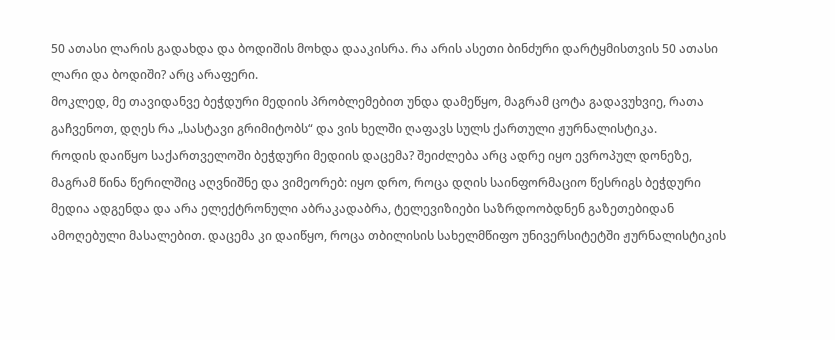50 ათასი ლარის გადახდა და ბოდიშის მოხდა დააკისრა. რა არის ასეთი ბინძური დარტყმისთვის 50 ათასი ლარი და ბოდიში? არც არაფერი.
მოკლედ, მე თავიდანვე ბეჭდური მედიის პრობლემებით უნდა დამეწყო, მაგრამ ცოტა გადავუხვიე, რათა გაჩვენოთ, დღეს რა „სასტავი გრიმიტობს“ და ვის ხელში ღაფავს სულს ქართული ჟურნალისტიკა.
როდის დაიწყო საქართველოში ბეჭდური მედიის დაცემა? შეიძლება არც ადრე იყო ევროპულ დონეზე, მაგრამ წინა წერილშიც აღვნიშნე და ვიმეორებ: იყო დრო, როცა დღის საინფორმაციო წესრიგს ბეჭდური მედია ადგენდა და არა ელექტრონული აბრაკადაბრა, ტელევიზიები საზრდოობდნენ გაზეთებიდან ამოღებული მასალებით. დაცემა კი დაიწყო, როცა თბილისის სახელმწიფო უნივერსიტეტში ჟურნალისტიკის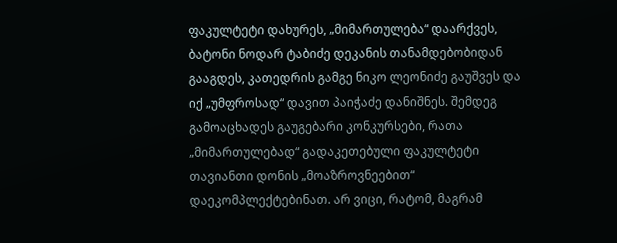ფაკულტეტი დახურეს, „მიმართულება“ დაარქვეს, ბატონი ნოდარ ტაბიძე დეკანის თანამდებობიდან გააგდეს, კათედრის გამგე ნიკო ლეონიძე გაუშვეს და იქ „უმფროსად“ დავით პაიჭაძე დანიშნეს. შემდეგ გამოაცხადეს გაუგებარი კონკურსები, რათა „მიმართულებად“ გადაკეთებული ფაკულტეტი თავიანთი დონის „მოაზროვნეებით“ დაეკომპლექტებინათ. არ ვიცი, რატომ, მაგრამ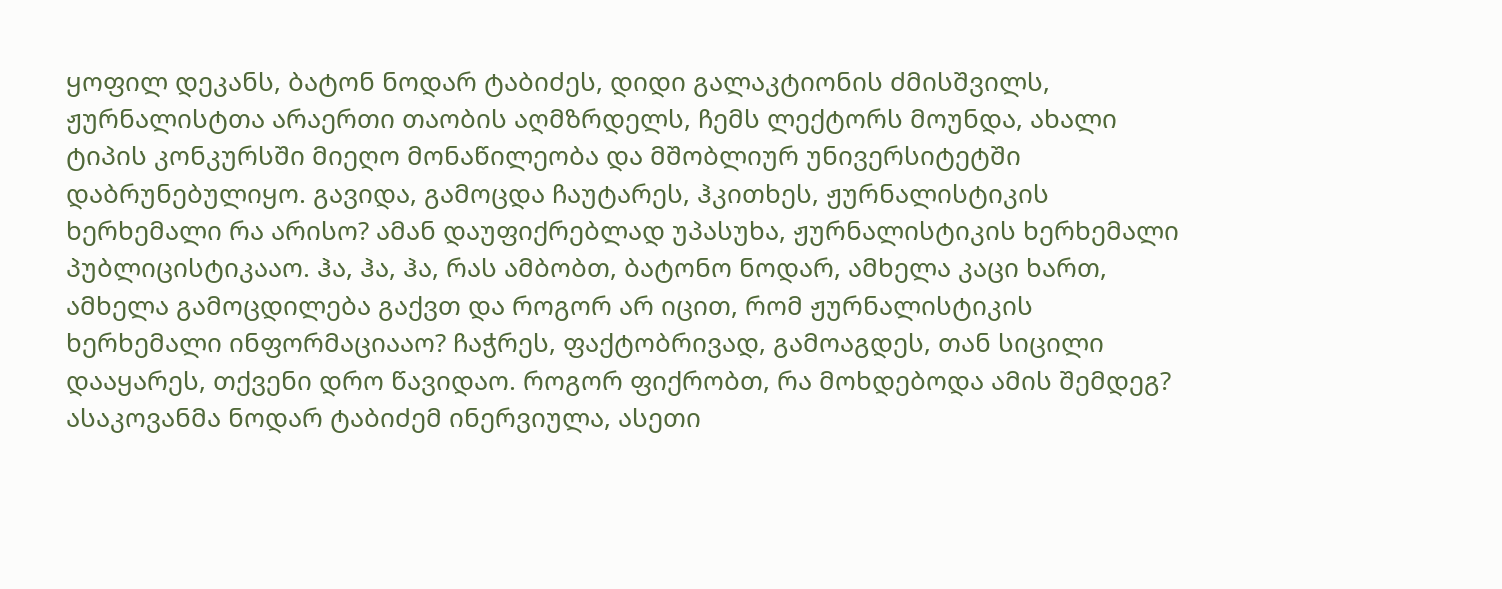ყოფილ დეკანს, ბატონ ნოდარ ტაბიძეს, დიდი გალაკტიონის ძმისშვილს, ჟურნალისტთა არაერთი თაობის აღმზრდელს, ჩემს ლექტორს მოუნდა, ახალი ტიპის კონკურსში მიეღო მონაწილეობა და მშობლიურ უნივერსიტეტში დაბრუნებულიყო. გავიდა, გამოცდა ჩაუტარეს, ჰკითხეს, ჟურნალისტიკის ხერხემალი რა არისო? ამან დაუფიქრებლად უპასუხა, ჟურნალისტიკის ხერხემალი პუბლიცისტიკააო. ჰა, ჰა, ჰა, რას ამბობთ, ბატონო ნოდარ, ამხელა კაცი ხართ, ამხელა გამოცდილება გაქვთ და როგორ არ იცით, რომ ჟურნალისტიკის ხერხემალი ინფორმაციააო? ჩაჭრეს, ფაქტობრივად, გამოაგდეს, თან სიცილი დააყარეს, თქვენი დრო წავიდაო. როგორ ფიქრობთ, რა მოხდებოდა ამის შემდეგ? ასაკოვანმა ნოდარ ტაბიძემ ინერვიულა, ასეთი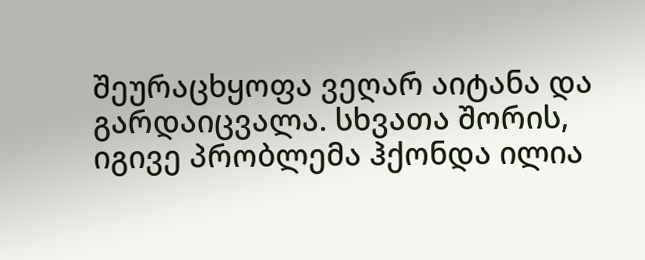შეურაცხყოფა ვეღარ აიტანა და გარდაიცვალა. სხვათა შორის, იგივე პრობლემა ჰქონდა ილია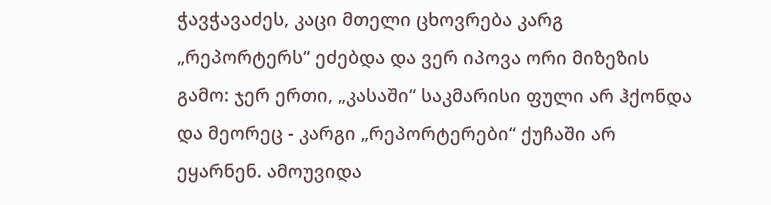ჭავჭავაძეს, კაცი მთელი ცხოვრება კარგ „რეპორტერს“ ეძებდა და ვერ იპოვა ორი მიზეზის გამო: ჯერ ერთი, „კასაში“ საკმარისი ფული არ ჰქონდა და მეორეც - კარგი „რეპორტერები“ ქუჩაში არ ეყარნენ. ამოუვიდა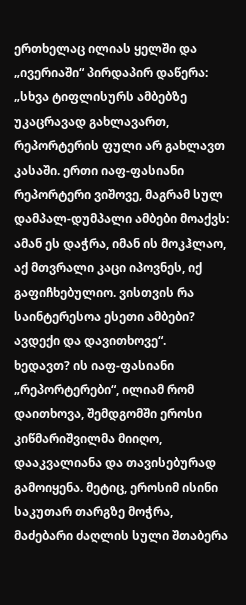ერთხელაც ილიას ყელში და „ივერიაში“ პირდაპირ დაწერა:
„სხვა ტიფლისურს ამბებზე უკაცრავად გახლავართ, რეპორტერის ფული არ გახლავთ კასაში. ერთი იაფ-ფასიანი რეპორტერი ვიშოვე, მაგრამ სულ დამპალ-დუმპალი ამბები მოაქვს: ამან ეს დაჭრა, იმან ის მოკჰლაო, აქ მთვრალი კაცი იპოვნეს, იქ გაფიჩხებულიო. ვისთვის რა საინტერესოა ესეთი ამბები? ავდექი და დავითხოვე“.
ხედავთ? ის იაფ-ფასიანი „რეპორტერები“, ილიამ რომ დაითხოვა, შემდგომში ეროსი კიწმარიშვილმა მიიღო, დააკვალიანა და თავისებურად გამოიყენა. მეტიც, ეროსიმ ისინი საკუთარ თარგზე მოჭრა, მაძებარი ძაღლის სული შთაბერა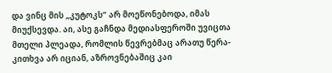და ვინც მის „კუტოკს“ არ მოეწონებოდა, იმას მიუქსევდა. აი, ასე გაჩნდა მედიასფეროში უვიცთა მთელი პლეადა, რომლის წევრებმაც არათუ წერა-კითხვა არ იციან, აზროვნებაშიც კაი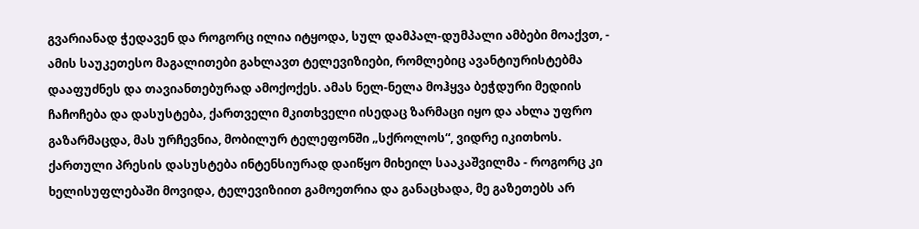გვარიანად ჭედავენ და როგორც ილია იტყოდა, სულ დამპალ-დუმპალი ამბები მოაქვთ, - ამის საუკეთესო მაგალითები გახლავთ ტელევიზიები, რომლებიც ავანტიურისტებმა დააფუძნეს და თავიანთებურად ამოქოქეს. ამას ნელ-ნელა მოჰყვა ბეჭდური მედიის ჩაჩოჩება და დასუსტება, ქართველი მკითხველი ისედაც ზარმაცი იყო და ახლა უფრო გაზარმაცდა, მას ურჩევნია, მობილურ ტელეფონში „სქროლოს“, ვიდრე იკითხოს. ქართული პრესის დასუსტება ინტენსიურად დაიწყო მიხეილ სააკაშვილმა - როგორც კი ხელისუფლებაში მოვიდა, ტელევიზიით გამოეთრია და განაცხადა, მე გაზეთებს არ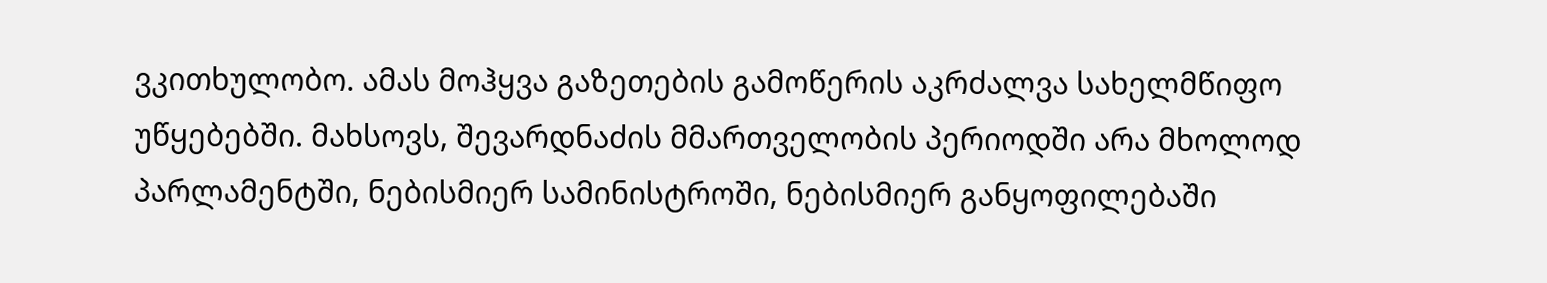ვკითხულობო. ამას მოჰყვა გაზეთების გამოწერის აკრძალვა სახელმწიფო უწყებებში. მახსოვს, შევარდნაძის მმართველობის პერიოდში არა მხოლოდ პარლამენტში, ნებისმიერ სამინისტროში, ნებისმიერ განყოფილებაში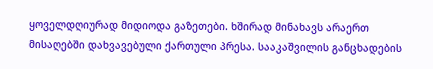ყოველდღიურად მიდიოდა გაზეთები. ხშირად მინახავს არაერთ მისაღებში დახვავებული ქართული პრესა. სააკაშვილის განცხადების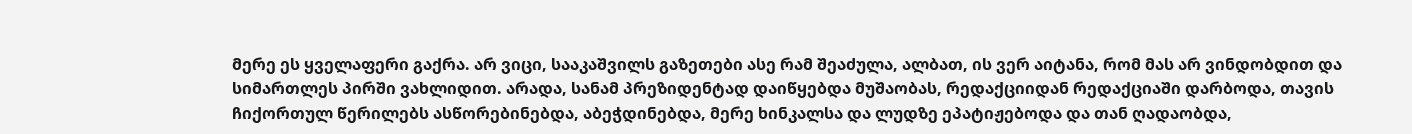მერე ეს ყველაფერი გაქრა. არ ვიცი, სააკაშვილს გაზეთები ასე რამ შეაძულა, ალბათ, ის ვერ აიტანა, რომ მას არ ვინდობდით და სიმართლეს პირში ვახლიდით. არადა, სანამ პრეზიდენტად დაიწყებდა მუშაობას, რედაქციიდან რედაქციაში დარბოდა, თავის ჩიქორთულ წერილებს ასწორებინებდა, აბეჭდინებდა, მერე ხინკალსა და ლუდზე ეპატიჟებოდა და თან ღადაობდა,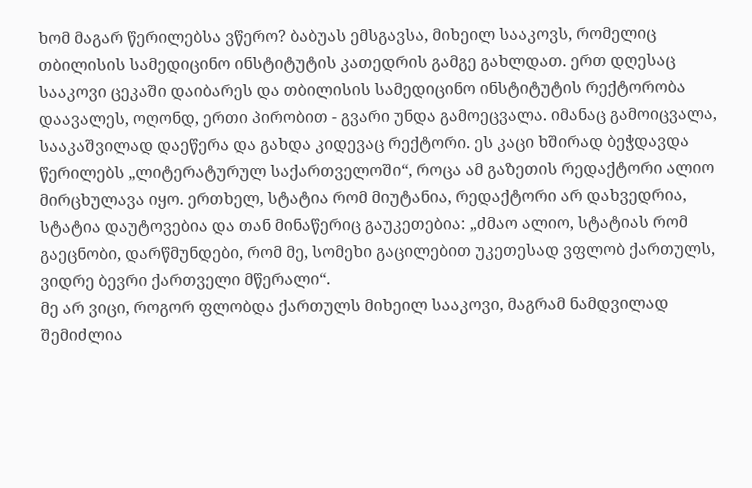ხომ მაგარ წერილებსა ვწერო? ბაბუას ემსგავსა, მიხეილ სააკოვს, რომელიც თბილისის სამედიცინო ინსტიტუტის კათედრის გამგე გახლდათ. ერთ დღესაც სააკოვი ცეკაში დაიბარეს და თბილისის სამედიცინო ინსტიტუტის რექტორობა დაავალეს, ოღონდ, ერთი პირობით - გვარი უნდა გამოეცვალა. იმანაც გამოიცვალა, სააკაშვილად დაეწერა და გახდა კიდევაც რექტორი. ეს კაცი ხშირად ბეჭდავდა წერილებს „ლიტერატურულ საქართველოში“, როცა ამ გაზეთის რედაქტორი ალიო მირცხულავა იყო. ერთხელ, სტატია რომ მიუტანია, რედაქტორი არ დახვედრია, სტატია დაუტოვებია და თან მინაწერიც გაუკეთებია: „ძმაო ალიო, სტატიას რომ გაეცნობი, დარწმუნდები, რომ მე, სომეხი გაცილებით უკეთესად ვფლობ ქართულს, ვიდრე ბევრი ქართველი მწერალი“.
მე არ ვიცი, როგორ ფლობდა ქართულს მიხეილ სააკოვი, მაგრამ ნამდვილად შემიძლია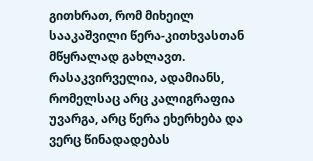გითხრათ, რომ მიხეილ სააკაშვილი წერა-კითხვასთან მწყრალად გახლავთ. რასაკვირველია, ადამიანს, რომელსაც არც კალიგრაფია უვარგა, არც წერა ეხერხება და ვერც წინადადებას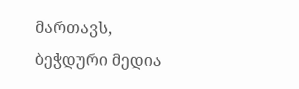მართავს, ბეჭდური მედია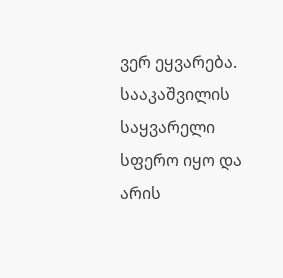ვერ ეყვარება. სააკაშვილის საყვარელი სფერო იყო და არის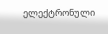ელექტრონული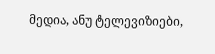მედია, ანუ ტელევიზიები,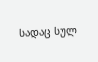სადაც სულ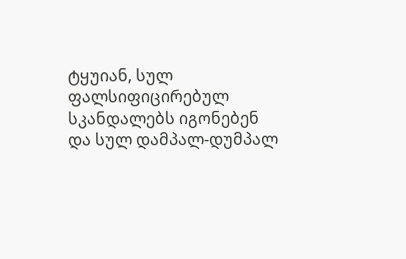ტყუიან, სულ ფალსიფიცირებულ სკანდალებს იგონებენ და სულ დამპალ-დუმპალ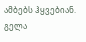ამბებს ჰყვებიან.
გელა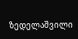ზედელაშვილი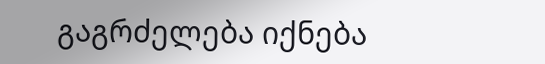გაგრძელება იქნება